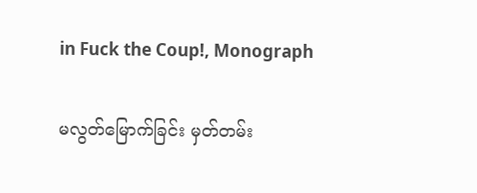in Fuck the Coup!, Monograph

မလွတ်မြောက်ခြင်း မှတ်တမ်း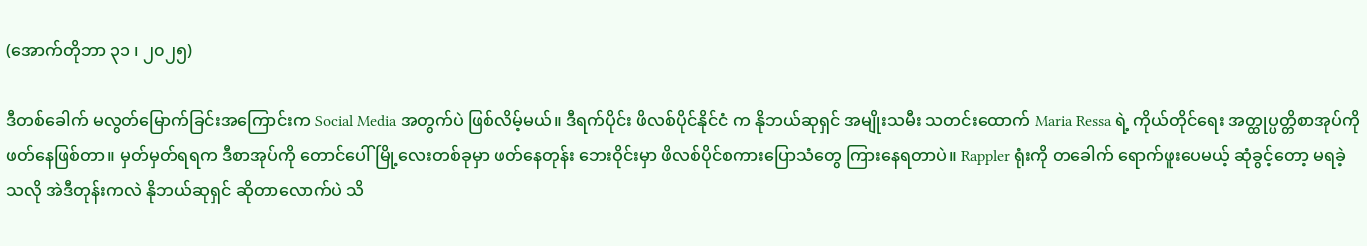(အောက်တိုဘာ ၃၁ ၊ ၂၀၂၅)

ဒီတစ်ခေါက် မလွတ်မြောက်ခြင်းအကြောင်းက Social Media အတွက်ပဲ ဖြစ်လိမ့်မယ်။ ဒီရက်ပိုင်း ဖိလစ်ပိုင်နိုင်ငံ က နိုဘယ်ဆုရှင် အမျိုးသမီး သတင်းထောက် Maria Ressa ရဲ့ ကိုယ်တိုင်ရေး အတ္ထုပ္ပတ္တိစာအုပ်ကို ဖတ်နေဖြစ်တာ။ မှတ်မှတ်ရရက ဒီစာအုပ်ကို တောင်ပေါ်မြို့လေးတစ်ခုမှာ ဖတ်နေတုန်း ဘေးဝိုင်းမှာ ဖိလစ်ပိုင်စကားပြောသံတွေ ကြားနေရတာပဲ။ Rappler ရုံးကို တခေါက် ရောက်ဖူးပေမယ့် ဆုံခွင့်တော့ မရခဲ့သလို အဲဒီတုန်းကလဲ နိုဘယ်ဆုရှင် ဆိုတာလောက်ပဲ သိ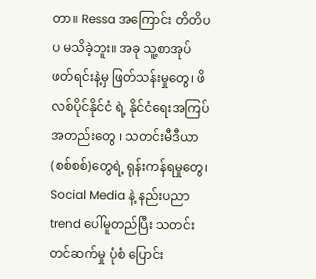တာ။ Ressa အကြောင်း တိတိပပ မသိခဲ့ဘူး။ အခု သူ့စာအုပ် ဖတ်ရင်းနဲ့မှ ဖြတ်သန်းမှုတွေ၊ ဖိလစ်ပိုင်နိုင်ငံ ရဲ့ နိုင်ငံရေးအကြပ်အတည်းတွေ ၊ သတင်းမီဒီယာ (စစ်စစ်)တွေရဲ့ ရုန်းကန်ရမှုတွေ၊ Social Media နဲ့ နည်းပညာ trend ပေါ်မူတည်ပြီး သတင်းတင်ဆက်မှု ပုံစံ ပြောင်း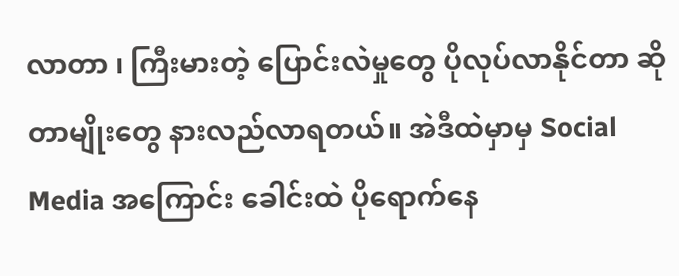လာတာ ၊ ကြီးမားတဲ့ ပြောင်းလဲမှုတွေ ပိုလုပ်လာနိုင်တာ ဆိုတာမျိုးတွေ နားလည်လာရတယ်။ အဲဒီထဲမှာမှ Social Media အကြောင်း ခေါင်းထဲ ပိုရောက်နေ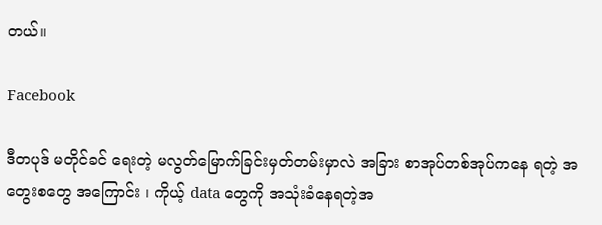တယ်။

Facebook

ဒီတပုဒ် မတိုင်ခင် ရေးတဲ့ မလွတ်မြောက်ခြင်းမှတ်တမ်းမှာလဲ အခြား စာအုပ်တစ်အုပ်ကနေ ရတဲ့ အတွေးစတွေ အကြောင်း ၊ ကိုယ့် data တွေကို အသုံးခံနေရတဲ့အ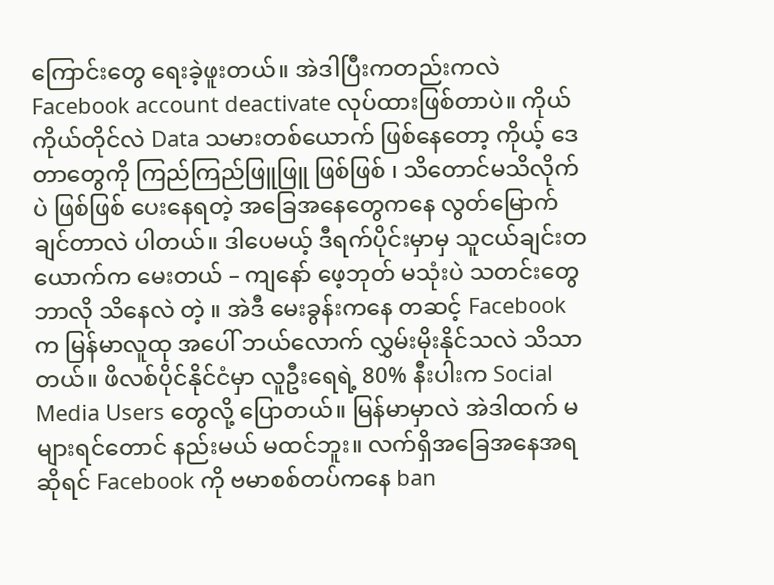ကြောင်းတွေ ရေးခဲ့ဖူးတယ်။ အဲဒါပြီးကတည်းကလဲ Facebook account deactivate လုပ်ထားဖြစ်တာပဲ။ ကိုယ်ကိုယ်တိုင်လဲ Data သမားတစ်ယောက် ဖြစ်နေတော့ ကိုယ့် ဒေတာတွေကို ကြည်ကြည်ဖြူဖြူ ဖြစ်ဖြစ် ၊ သိတောင်မသိလိုက်ပဲ ဖြစ်ဖြစ် ပေးနေရတဲ့ အခြေအနေတွေကနေ လွတ်မြောက်ချင်တာလဲ ပါတယ်။ ဒါပေမယ့် ဒီရက်ပိုင်းမှာမှ သူငယ်ချင်းတယောက်က မေးတယ် – ကျနော် ဖေ့ဘုတ် မသုံးပဲ သတင်းတွေ ဘာလို သိနေလဲ တဲ့ ။ အဲဒီ မေးခွန်းကနေ တဆင့် Facebook က မြန်မာလူထု အပေါ် ဘယ်လောက် လွှမ်းမိုးနိုင်သလဲ သိသာတယ်။ ဖိလစ်ပိုင်နိုင်ငံမှာ လူဦးရေရဲ့ 80% နီးပါးက Social Media Users တွေလို့ ပြောတယ်။ မြန်မာမှာလဲ အဲဒါထက် မများရင်တောင် နည်းမယ် မထင်ဘူး။ လက်ရှိအခြေအနေအရဆိုရင် Facebook ကို ဗမာစစ်တပ်ကနေ ban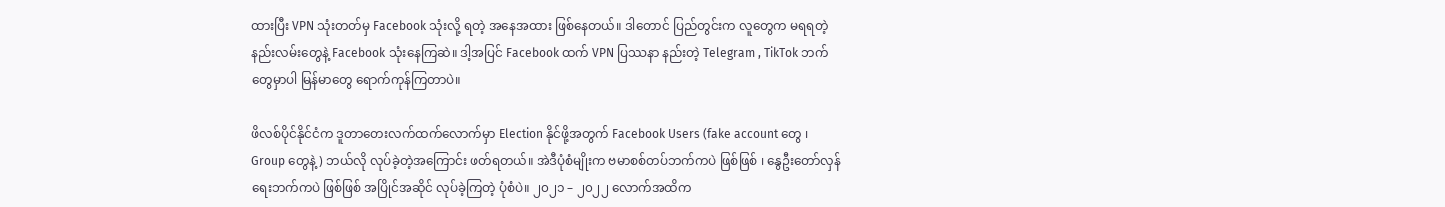ထားပြီး VPN သုံးတတ်မှ Facebook သုံးလို့ ရတဲ့ အနေအထား ဖြစ်နေတယ်။ ဒါတောင် ပြည်တွင်းက လူတွေက မရရတဲ့ နည်းလမ်းတွေနဲ့ Facebook သုံးနေကြဆဲ။ ဒါ့အပြင် Facebook ထက် VPN ပြဿနာ နည်းတဲ့ Telegram , TikTok ဘက်တွေမှာပါ မြန်မာတွေ ရောက်ကုန်ကြတာပဲ။

ဖိလစ်ပိုင်နိုင်ငံက ဒူတာတေးလက်ထက်လောက်မှာ Election နိုင်ဖို့အတွက် Facebook Users (fake account တွေ ၊ Group တွေနဲ့) ဘယ်လို လုပ်ခဲ့တဲ့အကြောင်း ဖတ်ရတယ်။ အဲဒီပုံစံမျိုးက ဗမာစစ်တပ်ဘက်ကပဲ ဖြစ်ဖြစ် ၊ နွေဦးတော်လှန်ရေးဘက်ကပဲ ဖြစ်ဖြစ် အပြိုင်အဆိုင် လုပ်ခဲ့ကြတဲ့ ပုံစံပဲ။ ၂၀၂၁ – ၂၀၂၂ လောက်အထိက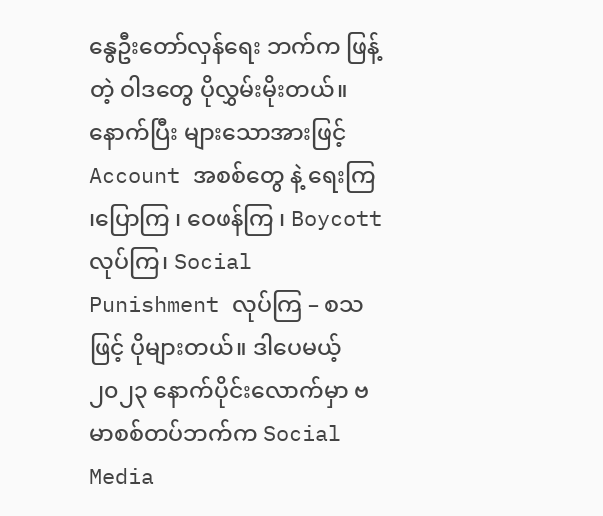နွေဦးတော်လှန်ရေး ဘက်က ဖြန့်တဲ့ ဝါဒတွေ ပိုလွှမ်းမိုးတယ်။ နောက်ပြီး များသောအားဖြင့် Account အစစ်တွေ နဲ့ ရေးကြ ၊ပြောကြ ၊ ဝေဖန်ကြ ၊ Boycott လုပ်ကြ၊ Social Punishment လုပ်ကြ – စသဖြင့် ပိုများတယ်။ ဒါပေမယ့် ၂၀၂၃ နောက်ပိုင်းလောက်မှာ ဗမာစစ်တပ်ဘက်က Social Media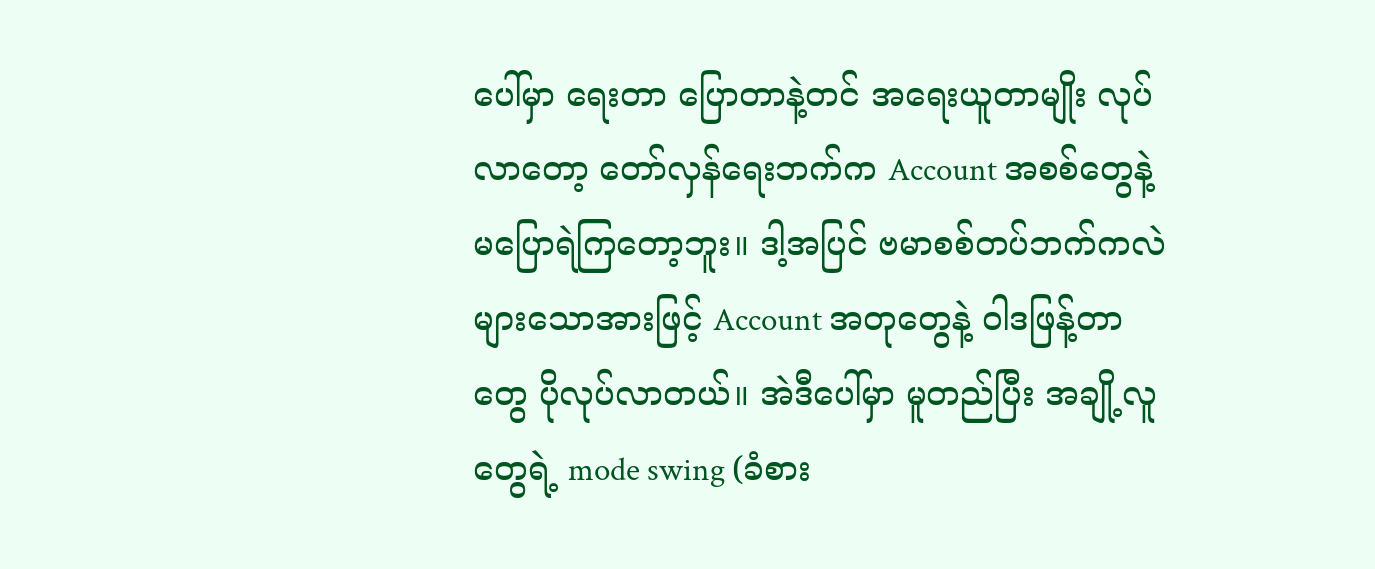ပေါ်မှာ ရေးတာ ပြောတာနဲ့တင် အရေးယူတာမျိုး လုပ်လာတော့ တော်လှန်ရေးဘက်က Account အစစ်တွေနဲ့ မပြောရဲကြတော့ဘူး။ ဒါ့အပြင် ဗမာစစ်တပ်ဘက်ကလဲ များသောအားဖြင့် Account အတုတွေနဲ့ ဝါဒဖြန့်တာတွေ ပိုလုပ်လာတယ်။ အဲဒီပေါ်မှာ မူတည်ပြီး အချို့လူတွေရဲ့ mode swing (ခံစား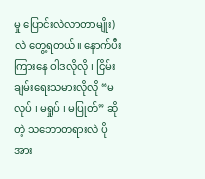မှု ပြောင်းလဲလာတာမျိုး)လဲ တွေ့ရတယ်။ နောက်ပီး ကြားနေ ဝါဒလိုလို ၊ ငြိမ်းချမ်းရေးသမားလိုလို “မလုပ် ၊ မရှုပ် ၊ မပြုတ်” ဆိုတဲ့ သဘောတရားလဲ ပိုအား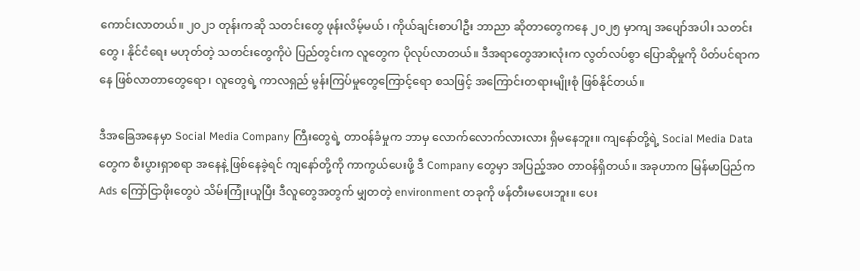ကောင်းလာတယ်။ ၂၀၂၁ တုန်းကဆို သတင်းတွေ ဖုန်းလိမ့်မယ် ၊ ကိုယ်ချင်းစာပါဦး ဘာညာ ဆိုတာတွေကနေ ၂၀၂၅ မှာကျ အပျော်အပါး သတင်းတွေ ၊ နိုင်ငံရေး မဟုတ်တဲ့ သတင်းတွေကိုပဲ ပြည်တွင်းက လူတွေက ပိုလုပ်လာတယ်။ ဒီအရာတွေအားလုံးက လွတ်လပ်စွာ ပြောဆိုမှုကို ပိတ်ပင်ရာကနေ ဖြစ်လာတာတွေရော ၊ လူတွေရဲ့ ကာလရှည် မွန်းကြပ်မှုတွေကြောင့်ရော စသဖြင့် အကြောင်းတရားမျိုးစုံ ဖြစ်နိုင်တယ်။

ဒီအခြေအနေမှာ Social Media Company ကြီးတွေရဲ့ တာဝန်ခံမှုက ဘာမှ လောက်လောက်လားလား ရှိမနေဘူး။ ကျနော်တို့ရဲ့ Social Media Data တွေက စီးပွားရှာစရာ အနေနဲ့ ဖြစ်နေခဲ့ရင် ကျနော်တို့ကို ကာကွယ်ပေးဖို့ ဒီ Company တွေမှာ အပြည့်အဝ တာဝန်ရှိတယ်။ အခုဟာက မြန်မာပြည်က Ads ကြော်ငြာဖိုးတွေပဲ သိမ်းကြုံးယူပြီး ဒီလူတွေအတွက် မျှတတဲ့ environment တခုကို ဖန်တီးမပေးဘူး။ ပေး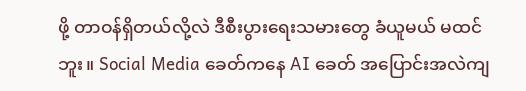ဖို့ တာဝန်ရှိတယ်လို့လဲ ဒီစီးပွားရေးသမားတွေ ခံယူမယ် မထင်ဘူး။ Social Media ခေတ်ကနေ AI ခေတ် အပြောင်းအလဲကျ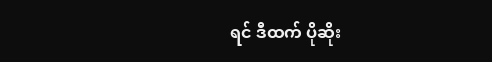ရင် ဒီထက် ပိုဆိုး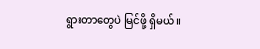ရွားတာတွေပဲ မြင်ဖို့ ရှိမယ်။